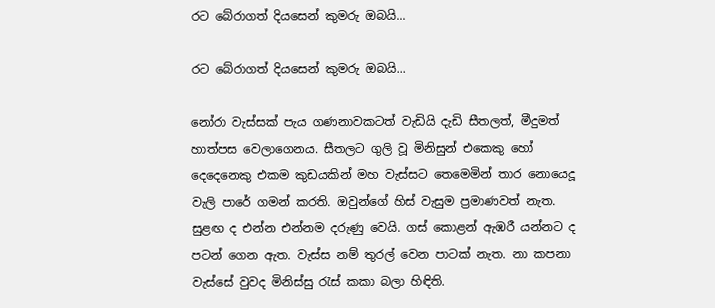රට බේරාගත් දියසෙන් කුමරු ඔබයි...

රට බේරාගත් දියසෙන් කුමරු ඔබයි...

නෝරා වැස්සක් පැය ගණනාවකටත් වැඩියි දැඩි සීතලත්, මීදුමත් හාත්පස වෙලාගෙනය. සීතලට ගුලි වූ මිනිසුන් එකෙකු හෝ දෙදෙනෙකු එකම කුඩයකින් මහ වැස්සට තෙමෙමින් තාර නොයෙදූ වැලි පාරේ ගමන් කරති. ඔවුන්ගේ හිස් වැසුම ප්‍රමාණවත් නැත. සුළඟ ද එන්න එන්නම දරුණු වෙයි. ගස් කොළන් ඇඹරී යන්නට ද පටන් ගෙන ඇත. වැස්ස නම් තුරල් වෙන පාටක් නැත. නා කපනා වැස්සේ වුවද මිනිස්සු රැස් කකා බලා හිඳිති.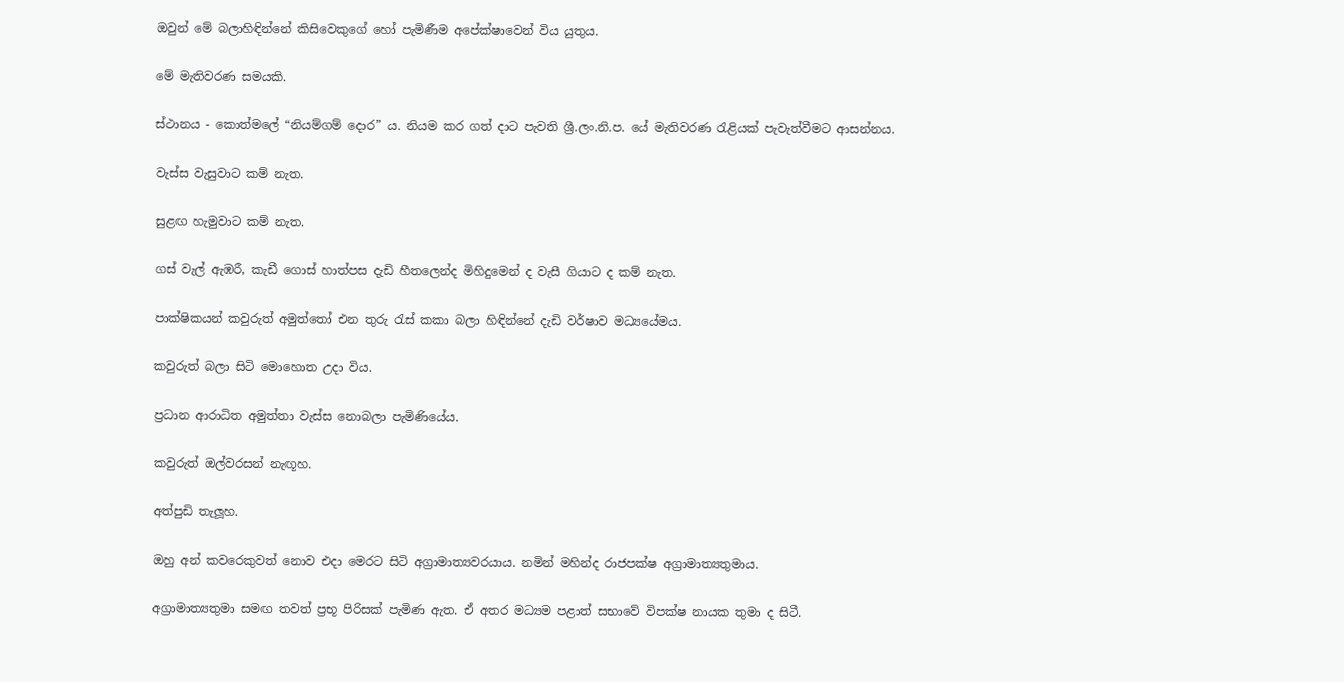ඔවුන් මේ බලාහිඳින්නේ කිසිවෙකුගේ හෝ පැමිණීම අපේක්ෂාවෙන් විය යුතුය.

මේ මැතිවරණ සමයකි.

ස්ථානය - කොත්මලේ “නියම්ගම් දොර” ය. නියම කර ගත් දාට පැවති ශ්‍රී.ලං.නි.ප. යේ මැතිවරණ රැළියක් පැවැත්වීමට ආසන්නය.

වැස්ස වැසුවාට කම් නැත.

සුළඟ හැමුවාට කම් නැත.

ගස් වැල් ඇඹරී, කැඩී ගොස් හාත්පස දැඩි හීතලෙන්ද මිහිදුමෙන් ද වැසී ගියාට ද කම් නැත.

පාක්ෂිකයන් කවුරුත් අමුත්තෝ එන තුරු රැස් කකා බලා හිඳින්නේ දැඩි වර්ෂාව මධ්‍යයේමය.

කවුරුත් බලා සිටි මොහොත උදා විය.

ප්‍රධාන ආරාධිත අමුත්තා වැස්ස නොබලා පැමිණියේය.

කවුරුත් ඔල්වරසන් නැඟූහ.

අත්පුඩි තැලූහ.

ඔහු අන් කවරෙකුවත් නොව එදා මෙරට සිටි අග්‍රාමාත්‍යවරයාය. නමින් මහින්ද රාජපක්ෂ අග්‍රාමාත්‍යතුමාය.

අග්‍රාමාත්‍යතුමා සමඟ තවත් ප්‍රභූ පිරිසක් පැමිණ ඇත. ඒ අතර මධ්‍යම පළාත් සභාවේ විපක්ෂ නායක තුමා ද සිටී.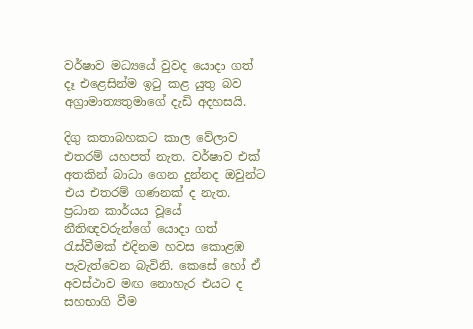වර්ෂාව මධ්‍යයේ වුවද යොදා ගත් දෑ එළෙසින්ම ඉටු කළ යුතු බව අග්‍රාමාත්‍යතුමාගේ දැඩි අදහසයි.

දිගු කතාබහකට කාල වේලාව එතරම් යහපත් නැත. වර්ෂාව එක් අතකින් බාධා ගෙන දුන්නද ඔවුන්ට එය එතරම් ගණනක් ද නැත. ප්‍රධාන කාර්යය වූයේ නීතිඥවරුන්ගේ යොදා ගත් රැස්වීමක් එදිනම හවස කොළඹ පැවැත්වෙන බැවිනි. කෙසේ හෝ ඒ අවස්ථාව මඟ නොහැර එයට ද සහභාගි වීම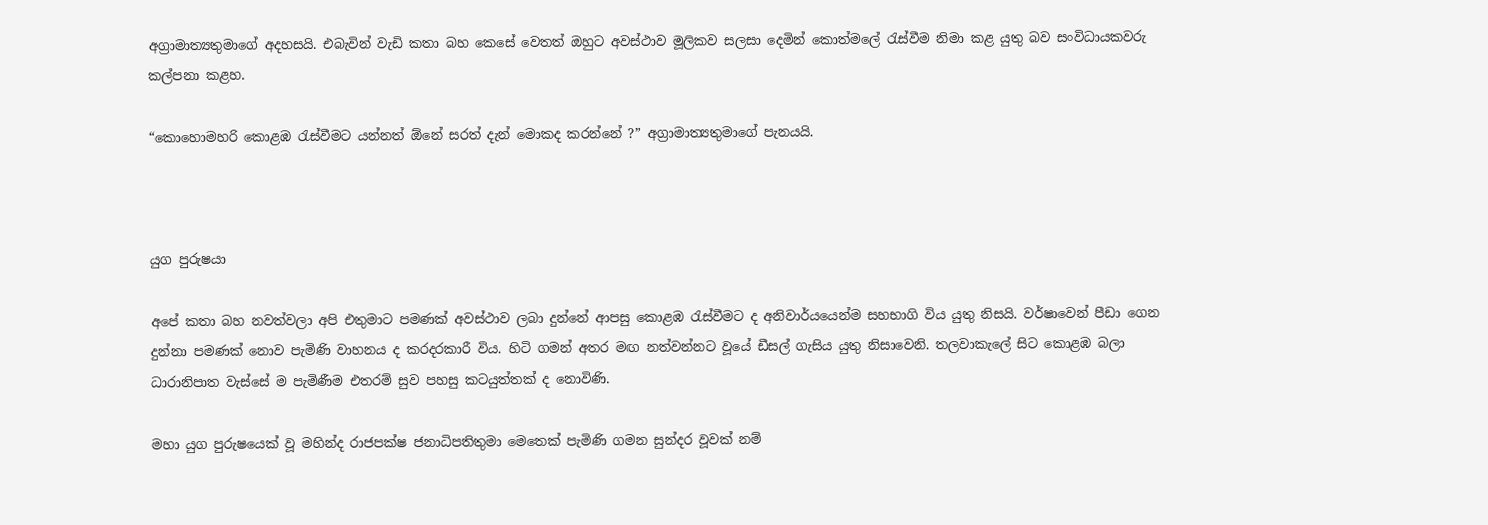අග්‍රාමාත්‍යතුමාගේ අදහසයි. එබැවින් වැඩි කතා බහ කෙසේ වෙතත් ඔහුට අවස්ථාව මූලිකව සලසා දෙමින් කොත්මලේ රැස්වීම නිමා කළ යුතු බව සංවිධායකවරු කල්පනා කළහ.

“කොහොමහරි කොළඹ රැස්වීමට යන්නත් ඕනේ සරත් දැන් මොකද කරන්නේ ?” අග්‍රාමාත්‍යතුමාගේ පැනයයි.



යුග පුරුෂයා

අපේ කතා බහ නවත්වලා අපි එතුමාට පමණක් අවස්ථාව ලබා දුන්නේ ආපසු කොළඹ රැස්වීමට ද අනිවාර්යයෙන්ම සහභාගි විය යුතු නිසයි. වර්ෂාවෙන් පීඩා ගෙන දුන්නා පමණක් නොව පැමිණි වාහනය ද කරදරකාරී විය. හිටි ගමන් අතර මඟ නත්වන්නට වූයේ ඩීසල් ගැසිය යුතු නිසාවෙනි. තලවාකැලේ සිට කොළඹ බලා ධාරානිපාත වැස්සේ ම පැමිණීම එතරම් සුව පහසු කටයුත්තක් ද නොවිණි.

මහා යුග පුරුෂයෙක් වූ මහින්ද රාජපක්ෂ ජනාධිපතිතුමා මෙතෙක් පැමිණි ගමන සුන්දර වූවක් නම්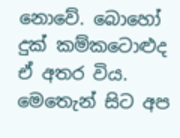නොවේ. බොහෝ දුක් කම්කටොළුද ඒ අතර විය. මෙතෙැන් සිට අප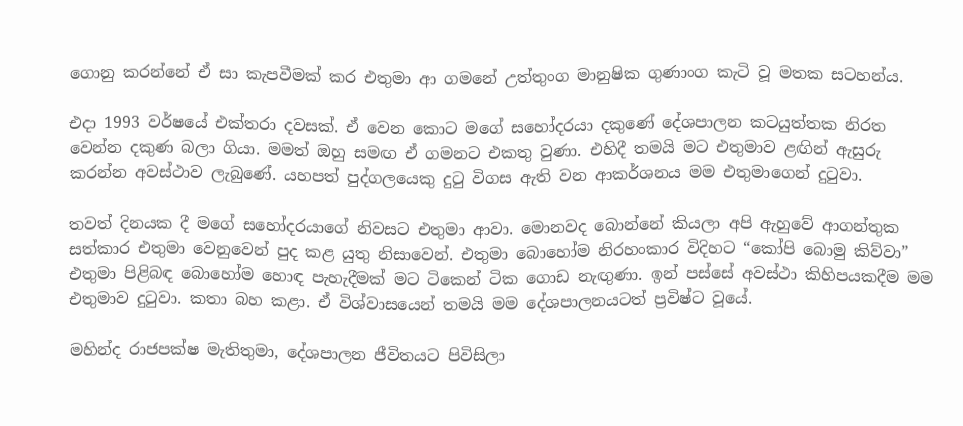ගොනු කරන්නේ ඒ සා කැපවීමක් කර එතුමා ආ ගමනේ උත්තුංග මානුෂික ගුණාංග කැටි වූ මතක සටහන්ය.

එදා 1993 වර්ෂයේ එක්තරා දවසක්. ඒ වෙන කොට මගේ සහෝදරයා දකුණේ දේශපාලන කටයුත්තක නිරත වෙන්න දකුණ බලා ගියා. මමත් ඔහු සමඟ ඒ ගමනට එකතු වුණා. එහිදී තමයි මට එතුමාව ළඟින් ඇසුරු කරන්න අවස්ථාව ලැබුණේ. යහපත් පුද්ගලයෙකු දුටු විගස ඇති වන ආකර්ශනය මම එතුමාගෙන් දුටුවා.

තවත් දිනයක දී මගේ සහෝදරයාගේ නිවසට එතුමා ආවා. මොනවද බොන්නේ කියලා අපි ඇහුවේ ආගන්තුක සත්කාර එතුමා වෙනුවෙන් පුද කළ යුතු නිසාවෙන්. එතුමා බොහෝම නිරහංකාර විදිහට “කෝපි බොමු කිව්වා” එතුමා පිළිබඳ බොහෝම හොඳ පැහැදීමක් මට ටිකෙන් ටික ගොඩ නැඟුණා. ඉන් පස්සේ අවස්ථා කිහිපයකදීම මම එතුමාව දුටුවා. කතා බහ කළා. ඒ විශ්වාසයෙන් තමයි මම දේශපාලනයටත් ප්‍රවිෂ්ට වූයේ.

මහින්ද රාජපක්ෂ මැතිතුමා, දේශපාලන ජීවිතයට පිවිසිලා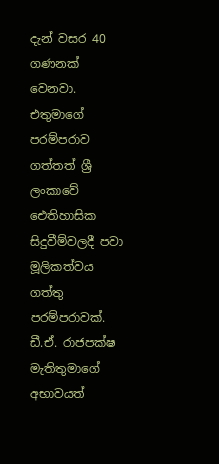දැන් වසර 40 ගණනක් වෙනවා. එතුමාගේ පරම්පරාව ගත්තත් ශ්‍රී ලංකාවේ ඓතිහාසික සිදුවීම්වලදී පවා මූලිකත්වය ගත්තු පරම්පරාවක්. ඩී.ඒ. රාජපක්ෂ මැතිතුමාගේ අභාවයත්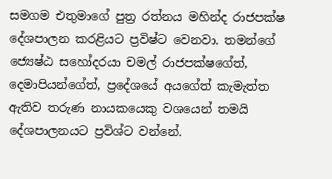සමගම එතුමාගේ පුත්‍ර රත්නය මහින්ද රාජපක්ෂ දේශපාලන කරළියට ප්‍රවිෂ්ට වෙනවා. තමන්ගේ ජ්‍යෙෂ්ඨ සහෝදරයා චමල් රාජපක්ෂගේත්, දෙමාපියන්ගේත්, ප්‍රදේශයේ අයගේත් කැමැත්ත ඇතිව තරුණ නායකයෙකු වශයෙන් තමයි දේශපාලනයට ප්‍රවිශ්ට වන්නේ.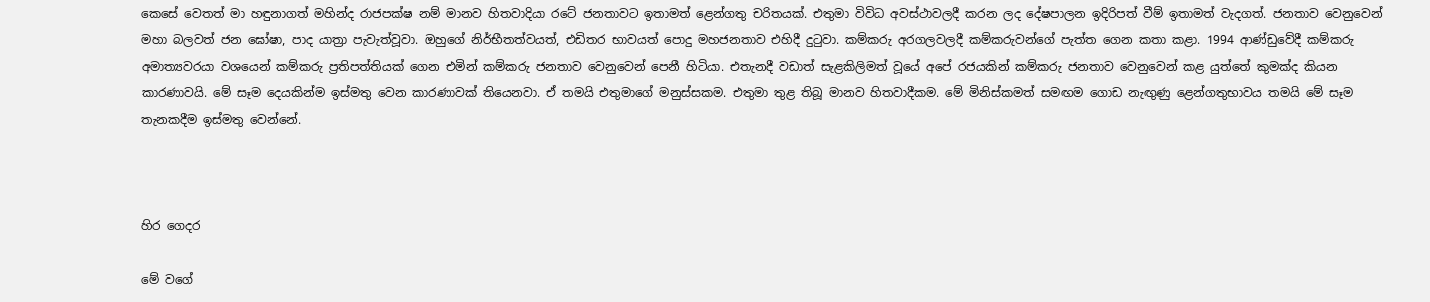කෙසේ වෙතත් මා හඳුනාගත් මහින්ද රාජපක්ෂ නම් මානව හිතවාදියා රටේ ජනතාවට ඉතාමත් ළෙන්ගතු චරිතයක්. එතුමා විවිධ අවස්ථාවලදී කරන ලද දේෂපාලන ඉදිරිපත් වීම් ඉතාමත් වැදගත්. ජනතාව වෙනුවෙන් මහා බලවත් ජන ඝෝෂා, පාද යාත්‍රා පැවැත්වූවා. ඔහුගේ නිර්භීතත්වයත්, එඩිතර භාවයත් පොදු මහජනතාව එහිදී දුටුවා. කම්කරු අරගලවලදී කම්කරුවන්ගේ පැත්ත ගෙන කතා කළා. 1994 ආණ්ඩුවේදී කම්කරු අමාත්‍යවරයා වශයෙන් කම්කරු ප්‍රතිපත්තියක් ගෙන එමින් කම්කරු ජනතාව වෙනුවෙන් පෙනී හිටියා. එතැනදී වඩාත් සැළකිලිමත් වූයේ අපේ රජයකින් කම්කරු ජනතාව වෙනුවෙන් කළ යුත්තේ කුමක්ද කියන කාරණාවයි. මේ සෑම දෙයකින්ම ඉස්මතු වෙන කාරණාවක් තියෙනවා. ඒ තමයි එතුමාගේ මනුස්සකම. එතුමා තුළ තිබූ මානව හිතවාදීකම. මේ මිනිස්කමත් සමඟම ගොඩ නැඟුණු ළෙන්ගතුභාවය තමයි මේ සෑම තැනකදීම ඉස්මතු වෙන්නේ.



හිර ගෙදර

මේ වගේ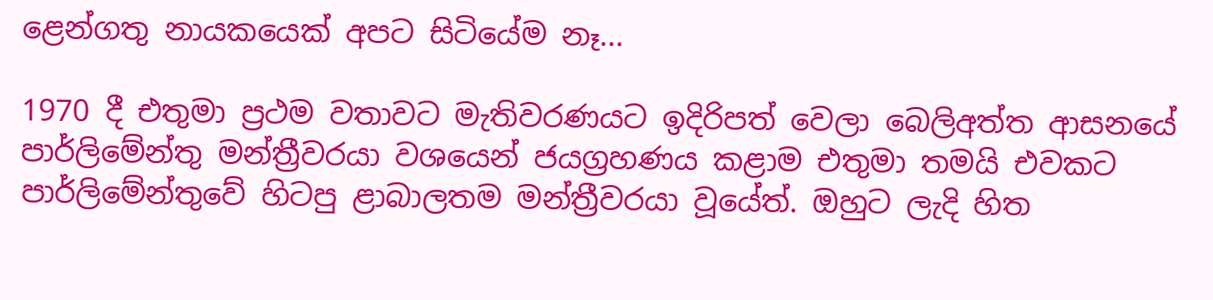ළෙන්ගතු නායකයෙක් අපට සිටියේම නෑ...

1970 දී එතුමා ප්‍රථම වතාවට මැතිවරණයට ඉදිරිපත් වෙලා බෙලිඅත්ත ආසනයේ පාර්ලිමේන්තු මන්ත්‍රීවරයා වශයෙන් ජයග්‍රහණය කළාම එතුමා තමයි එවකට පාර්ලිමේන්තුවේ හිටපු ළාබාලතම මන්ත්‍රීවරයා වූයේත්. ඔහුට ලැදි හිත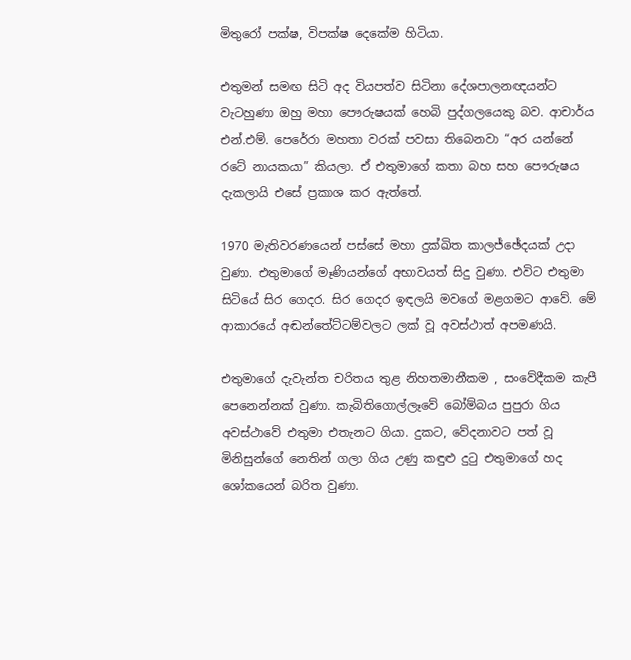මිතුරෝ පක්ෂ, විපක්ෂ දෙකේම හිටියා.

එතුමන් සමඟ සිටි අද වියපත්ව සිටිනා දේශපාලනඥයන්ට වැටහුණා ඔහු මහා පෞරුෂයක් හෙබි පුද්ගලයෙකු බව. ආචාර්ය එන්.එම්. පෙරේරා මහතා වරක් පවසා තිබෙනවා “අර යන්නේ රටේ නායකයා” කියලා. ඒ එතුමාගේ කතා බහ සහ පෞරුෂය දැකලායි එසේ ප්‍රකාශ කර ඇත්තේ.

1970 මැතිවරණයෙන් පස්සේ මහා දුක්ඛිත කාලජ්ඡේදයක් උදා වුණා. එතුමාගේ මෑණියන්ගේ අභාවයත් සිදු වුණා. එවිට එතුමා සිටියේ සිර ගෙදර. සිර ගෙදර ඉඳලයි මවගේ මළගමට ආවේ. මේ ආකාරයේ අඬන්තේට්ටම්වලට ලක් වූ අවස්ථාත් අපමණයි.

එතුමාගේ දැවැන්ත චරිතය තුළ නිහතමානීකම , සංවේදීකම කැපී පෙනෙන්නක් වුණා. කැබිතිගොල්ලෑවේ බෝම්බය පුපුරා ගිය අවස්ථාවේ එතුමා එතැනට ගියා. දුකට, වේදනාවට පත් වූ මිනිසුන්ගේ නෙතින් ගලා ගිය උණු කඳුළු දුටු එතුමාගේ හද ශෝකයෙන් බරිත වුණා.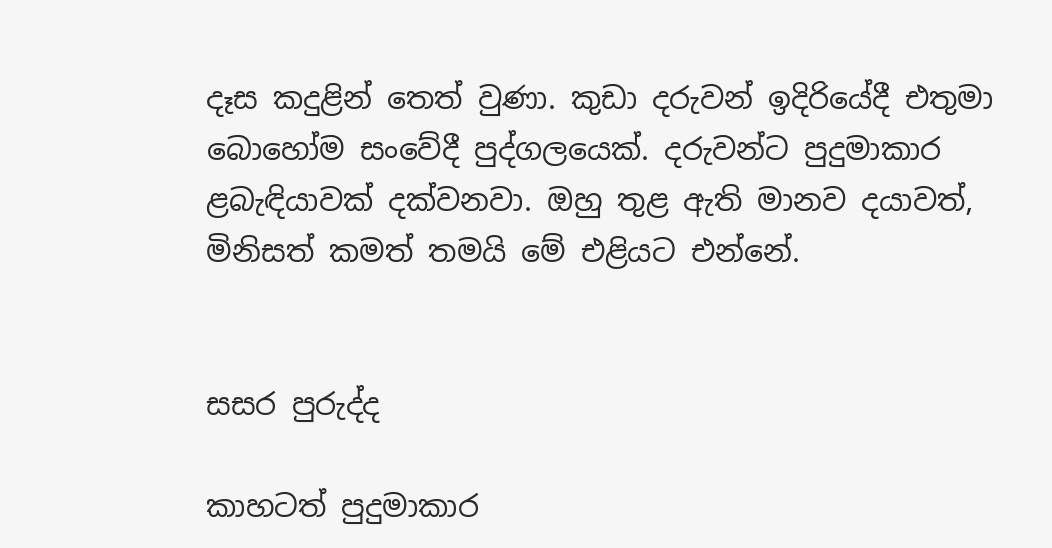දෑස කදුළින් තෙත් වුණා. කුඩා දරුවන් ඉදිරියේදී එතුමා බොහෝම සංවේදී පුද්ගලයෙක්. දරුවන්ට පුදුමාකාර ළබැඳියාවක් දක්වනවා. ඔහු තුළ ඇති මානව දයාවත්, මිනිසත් කමත් තමයි මේ එළියට එන්නේ.


සසර පුරුද්ද

කාහටත් පුදුමාකාර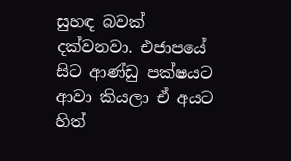සුහඳ බවක් දක්වනවා. එජාපයේ සිට ආණ්ඩු පක්ෂයට ආවා කියලා ඒ අයට හිත්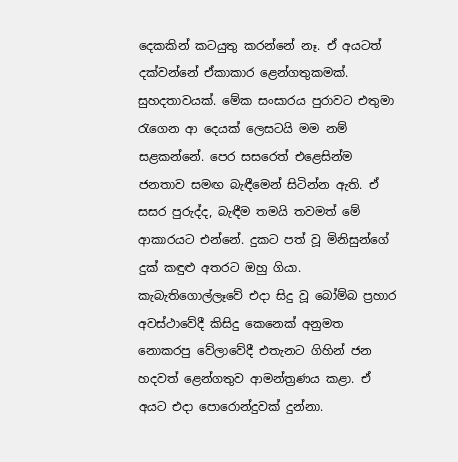දෙකකින් කටයුතු කරන්නේ නෑ. ඒ අයටත් දක්වන්නේ ඒකාකාර ළෙන්ගතුකමක්. සුහදතාවයක්. මේක සංසාරය පුරාවට එතුමා රැගෙන ආ දෙයක් ලෙසටයි මම නම් සළකන්නේ. පෙර සසරෙත් එළෙසින්ම ජනතාව සමඟ බැඳීමෙන් සිටින්න ඇති. ඒ සසර පුරුද්ද, බැඳීම තමයි තවමත් මේ ආකාරයට එන්නේ. දුකට පත් වූ මිනිසුන්ගේ දුක් කඳුළු අතරට ඔහු ගියා. කැබැතිගොල්ලෑවේ එදා සිදු වූ බෝම්බ ප්‍රහාර අවස්ථාවේදී කිසිදු කෙනෙක් අනුමත නොකරපු වේලාවේදී එතැනට ගිහින් ජන හදවත් ළෙන්ගතුව ආමන්ත්‍රණය කළා. ඒ අයට එදා පොරොන්දුවක් දුන්නා.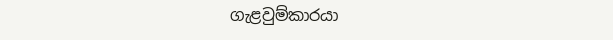ගැළවුම්කාරයා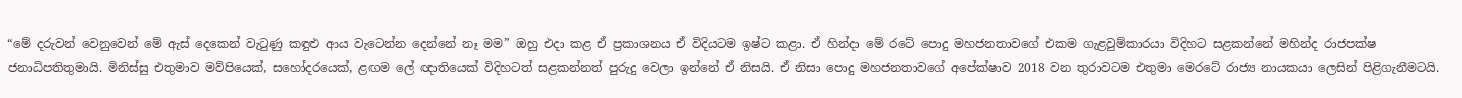“මේ දරුවන් වෙනුවෙන් මේ ඇස් දෙකෙන් වැටුණු කඳුළු ආය වැටෙන්න දෙන්නේ නෑ මම” ඔහු එදා කළ ඒ ප්‍රකාශනය ඒ විදියටම ඉෂ්ට කළා. ඒ හින්දා මේ රටේ පොදු මහජනතාවගේ එකම ගැළවුම්කාරයා විදිහට සළකන්නේ මහින්ද රාජපක්ෂ ජනාධිපතිතුමායි. මිනිස්සු එතුමාව මව්පියෙක්, සහෝදරයෙක්, ළඟම ලේ ඥාතියෙක් විදිහටත් සළකන්නත් පුරුදු වෙලා ඉන්නේ ඒ නිසයි. ඒ නිසා පොදු මහජනතාවගේ අපේක්ෂාව 2018 වන තුරාවටම එතුමා මෙරටේ රාජ්‍ය නායකයා ලෙසින් පිළිගැනීමටයි.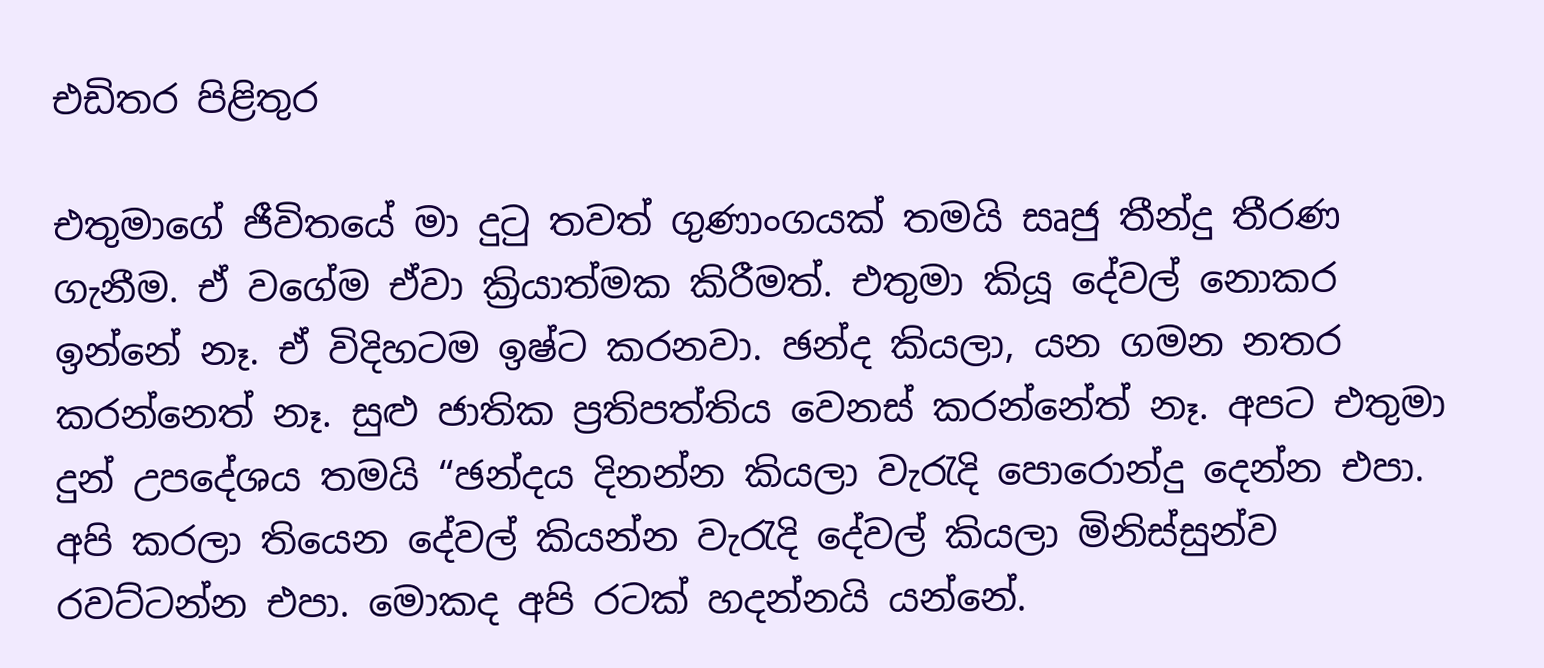එඩිතර පිළිතුර

එතුමාගේ ජීවිතයේ මා දුටු තවත් ගුණාංගයක් තමයි සෘජු තීන්දු තීරණ ගැනීම. ඒ වගේම ඒවා ක්‍රියාත්මක කිරීමත්. එතුමා කියූ දේවල් නොකර ඉන්නේ නෑ. ඒ විදිහටම ඉෂ්ට කරනවා. ඡන්ද කියලා, යන ගමන නතර කරන්නෙත් නෑ. සුළු ජාතික ප්‍රතිපත්තිය වෙනස් කරන්නේත් නෑ. අපට එතුමා දුන් උපදේශය තමයි “ඡන්දය දිනන්න කියලා වැරැදි පොරොන්දු දෙන්න එපා. අපි කරලා තියෙන දේවල් කියන්න වැරැදි දේවල් කියලා මිනිස්සුන්ව රවට්ටන්න එපා. මොකද අපි රටක් හදන්නයි යන්නේ.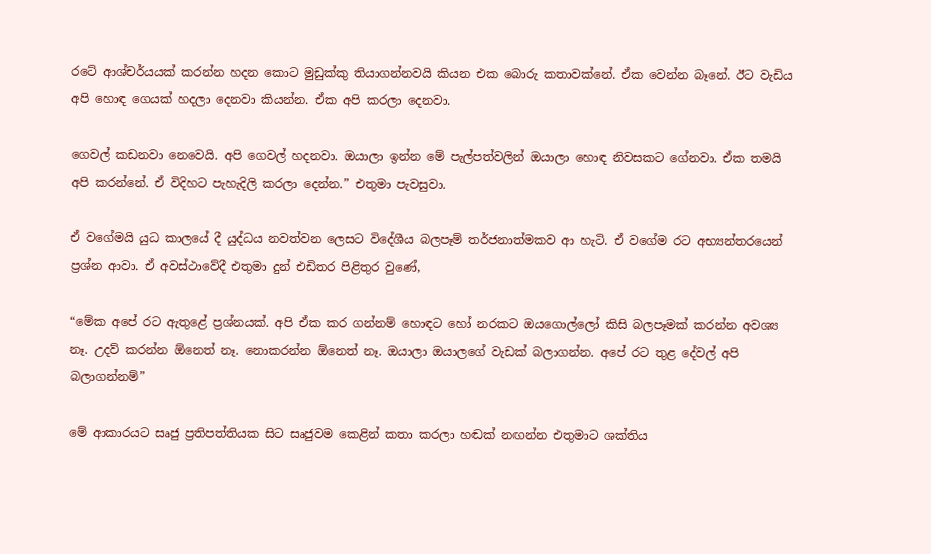රටේ ආශ්චර්යයක් කරන්න හදන කොට මුඩුක්කු තියාගන්නවයි කියන එක බොරු කතාවක්නේ. ඒක වෙන්න බෑනේ. ඊට වැඩිය අපි හොඳ ගෙයක් හදලා දෙනවා කියන්න. ඒක අපි කරලා දෙනවා.

ගෙවල් කඩනවා නෙවෙයි. අපි ගෙවල් හදනවා. ඔයාලා ඉන්න මේ පැල්පත්වලින් ඔයාලා හොඳ නිවසකට ගේනවා. ඒක තමයි අපි කරන්නේ. ඒ විදිහට පැහැදිලි කරලා දෙන්න.” එතුමා පැවසුවා.

ඒ වගේමයි යුධ කාලයේ දී යුද්ධය නවත්වන ලෙසට විදේශීය බලපෑම් තර්ජනාත්මකව ආ හැටි. ඒ වගේම රට අභ්‍යන්තරයෙන් ප්‍රශ්න ආවා. ඒ අවස්ථාවේදී එතුමා දුන් එඩිතර පිළිතුර වුණේ,

“මේක අපේ රට ඇතුළේ ප්‍රශ්නයක්. අපි ඒක කර ගන්නම් හොඳට හෝ නරකට ඔයගොල්ලෝ කිසි බලපෑමක් කරන්න අවශ්‍ය නෑ. උදව් කරන්න ඕනෙත් නෑ. නොකරන්න ඕනෙත් නෑ. ඔයාලා ඔයාලගේ වැඩක් බලාගන්න. අපේ රට තුළ දේවල් අපි බලාගන්නම්”

මේ ආකාරයට සෘජු ප්‍රතිපත්තියක සිට සෘජුවම කෙළින් කතා කරලා හඬක් නඟන්න එතුමාට ශක්තිය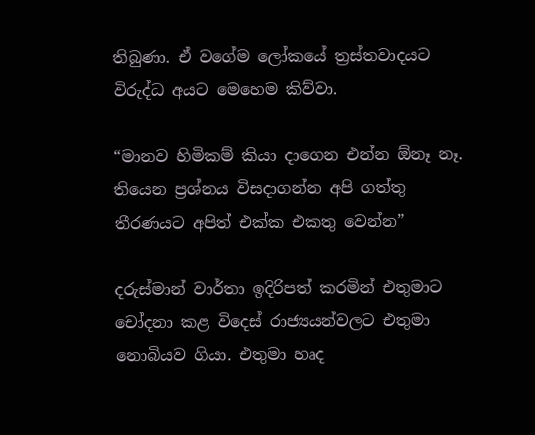තිබුණා. ඒ වගේම ලෝකයේ ත්‍රස්තවාදයට විරුද්ධ අයට මෙහෙම කිව්වා.

“මානව හිමිකම් කියා දාගෙන එන්න ඕනෑ නෑ. තියෙන ප්‍රශ්නය විසදාගන්න අපි ගත්තු තීරණයට අපිත් එක්ක එකතු වෙන්න”

දරුස්මාන් වාර්තා ඉදිරිපත් කරමින් එතුමාට චෝදනා කළ විදෙස් රාජ්‍යයන්වලට එතුමා නොබියව ගියා. එතුමා හෘද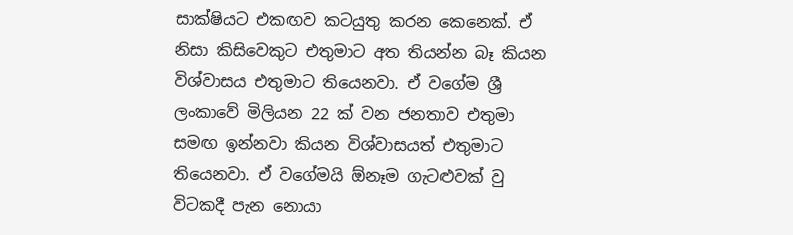සාක්ෂියට එකඟව කටයුතු කරන කෙනෙක්. ඒ නිසා කිසිවෙකුට එතුමාට අත තියන්න බෑ කියන විශ්වාසය එතුමාට තියෙනවා. ඒ වගේම ශ්‍රී ලංකාවේ මිලියන 22 ක් වන ජනතාව එතුමා සමඟ ඉන්නවා කියන විශ්වාසයත් එතුමාට තියෙනවා. ඒ වගේමයි ඕනෑම ගැටළුවක් වු විටකදී පැන නොයා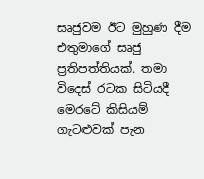සෘජුවම ඊට මුහුණ දීම එතුමාගේ සෘජු ප්‍රතිපත්තියක්. තමා විදෙස් රටක සිටියදී මෙරටේ කිසියම් ගැටළුවක් පැන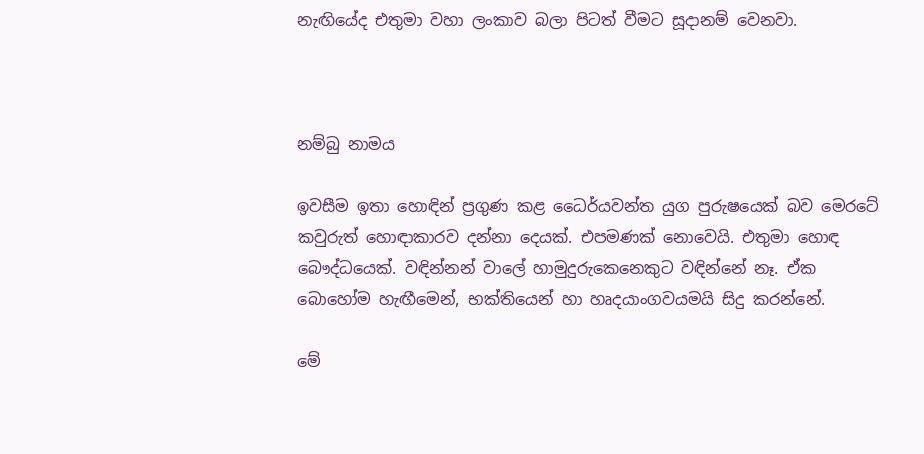නැඟියේද එතුමා වහා ලංකාව බලා පිටත් වීමට සූදානම් වෙනවා.



නම්බු නාමය

ඉවසීම ඉතා හොඳින් ප්‍රගුණ කළ ධෛර්යවන්ත යුග පුරුෂයෙක් බව මෙරටේ කවුරුත් හොඳාකාරව දන්නා දෙයක්. එපමණක් නොවෙයි. එතුමා හොඳ බෞද්ධයෙක්. වඳින්නන් වාලේ හාමුදුරුකෙනෙකුට වඳින්නේ නෑ. ඒක බොහෝම හැඟීමෙන්, භක්තියෙන් හා හෘදයාංගවයමයි සිදු කරන්නේ.

මේ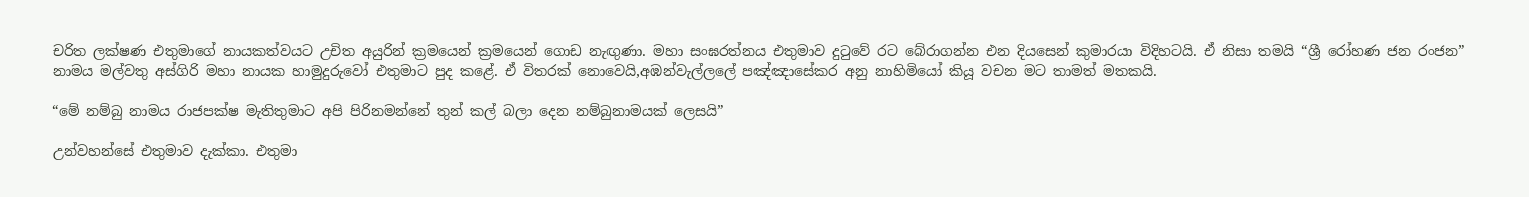චරිත ලක්ෂණ එතුමාගේ නායකත්වයට උචිත අයුරින් ක්‍රමයෙන් ක්‍රමයෙන් ගොඩ නැඟුණා. මහා සංඝරත්නය එතුමාව දුටුවේ රට බේරාගන්න එන දියසෙන් කුමාරයා විදිහටයි. ඒ නිසා තමයි “ශ්‍රී රෝහණ ජන රංජන” නාමය මල්වතු අස්ගිරි මහා නායක හාමුදුරුවෝ එතුමාට පුද කළේ. ඒ විතරක් නොවෙයි,අඹන්වැල්ලලේ පඤ්ඤාසේකර අනු නාහිමියෝ කියූ වචන මට තාමත් මතකයි.

“මේ නම්බු නාමය රාජපක්ෂ මැතිතුමාට අපි පිරිනමන්නේ තුන් කල් බලා දෙන නම්බුනාමයක් ලෙසයි”

උන්වහන්සේ එතුමාව දැක්කා. එතුමා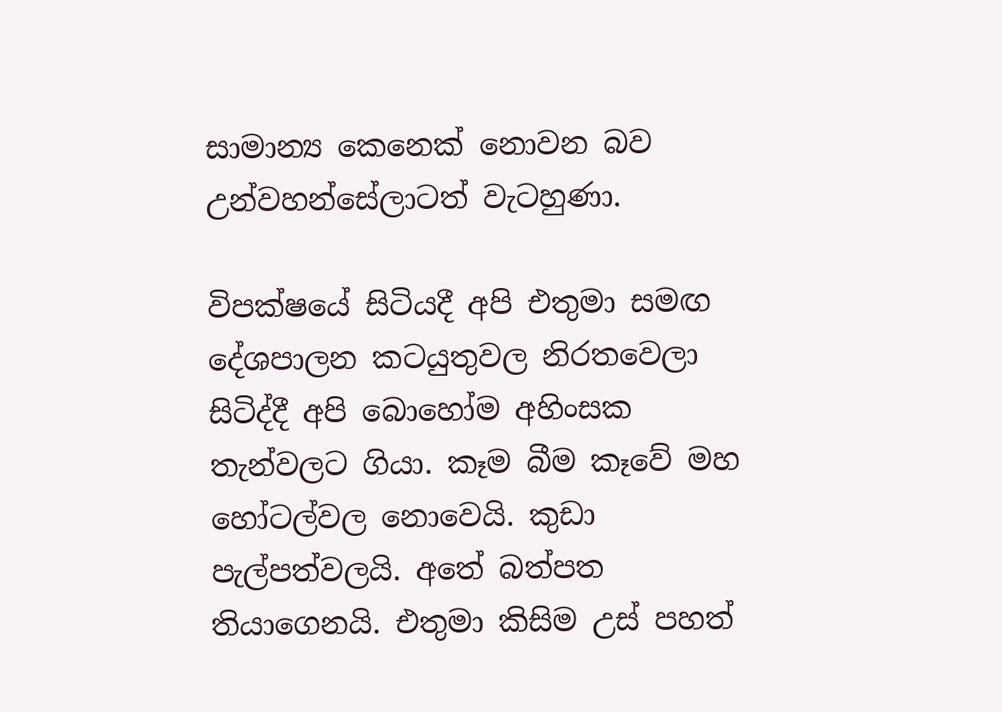සාමාන්‍ය කෙනෙක් නොවන බව උන්වහන්සේලාටත් වැටහුණා.

විපක්ෂයේ සිටියදී අපි එතුමා සමඟ දේශපාලන කටයුතුවල නිරතවෙලා සිටිද්දී අපි බොහෝම අහිංසක තැන්වලට ගියා. කෑම බීම කෑවේ මහ හෝටල්වල නොවෙයි. කුඩා පැල්පත්වලයි. අතේ බත්පත තියාගෙනයි. එතුමා කිසිම උස් පහත්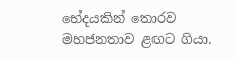භේදයකින් තොරව මහජනතාව ළඟට ගියා.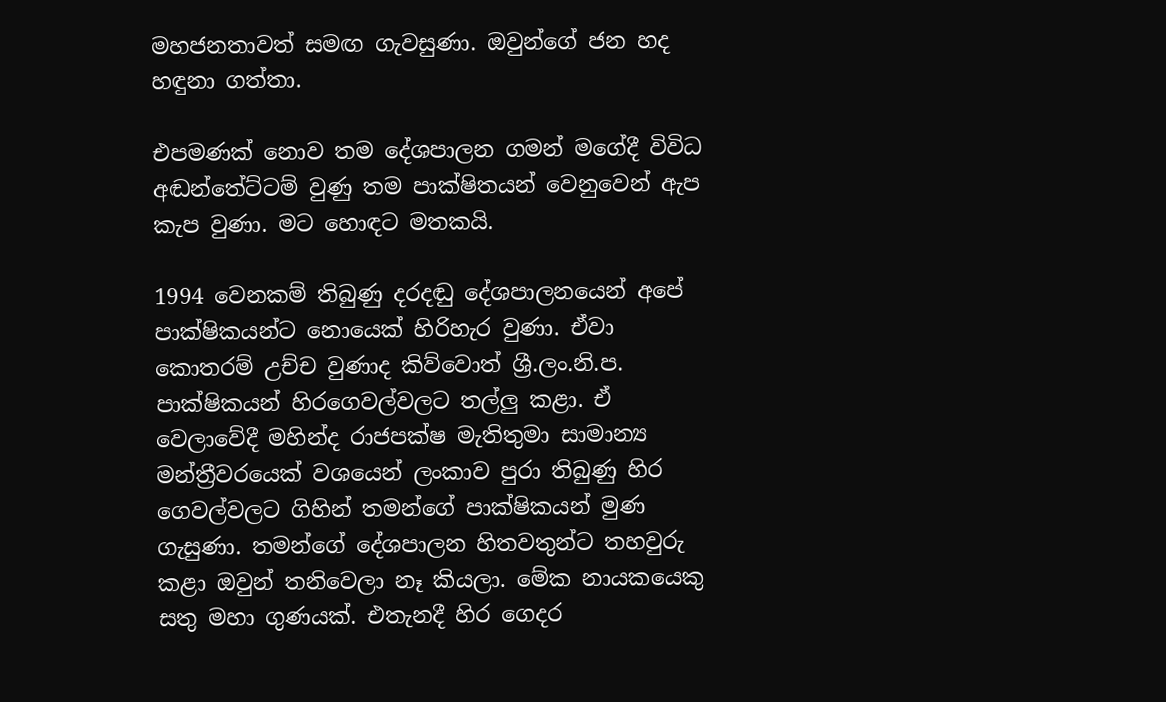මහජනතාවත් සමඟ ගැවසුණා. ඔවුන්ගේ ජන හද හඳුනා ගත්තා.

එපමණක් නොව තම දේශපාලන ගමන් මගේදී විවිධ අඬන්තේට්ටම් වුණු තම පාක්ෂිතයන් වෙනුවෙන් ඇප කැප වුණා. මට හොඳට මතකයි.

1994 වෙනකම් තිබුණු දරදඬු දේශපාලනයෙන් අපේ පාක්ෂිකයන්ට නොයෙක් හිරිහැර වුණා. ඒවා කොතරම් උච්ච වුණාද කිව්වොත් ශ්‍රී.ලං.නි.ප. පාක්ෂිකයන් හිරගෙවල්වලට තල්ලු කළා. ඒ වෙලාවේදී මහින්ද රාජපක්ෂ මැතිතුමා සාමාන්‍ය මන්ත්‍රීවරයෙක් වශයෙන් ලංකාව පුරා තිබුණු හිර ගෙවල්වලට ගිහින් තමන්ගේ පාක්ෂිකයන් මුණ ගැසුණා. තමන්ගේ දේශපාලන හිතවතුන්ට තහවුරු කළා ඔවුන් තනිවෙලා නෑ කියලා. මේක නායකයෙකු සතු මහා ගුණයක්. එතැනදී හිර ගෙදර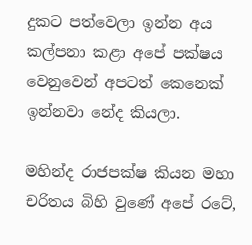දුකට පත්වෙලා ඉන්න අය කල්පනා කළා අපේ පක්ෂය වෙනුවෙන් අපටත් කෙනෙක් ඉන්නවා නේද කියලා.

මහින්ද රාජපක්ෂ කියන මහා චරිතය බිහි වුණේ අපේ රටේ,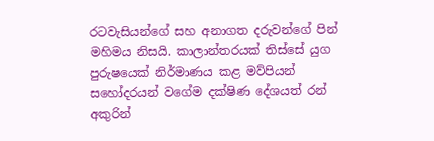රටවැසියන්ගේ සහ අනාගත දරුවන්ගේ පින් මහිමය නිසයි. කාලාන්තරයක් තිස්සේ යුග පුරුෂයෙක් නිර්මාණය කළ මව්පියන් සහෝදරයන් වගේම දක්ෂිණ දේශයත් රන් අකුරින්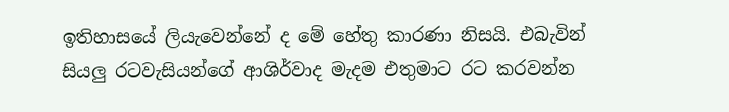ඉතිහාසයේ ලියැවෙන්නේ ද මේ හේතු කාරණා නිසයි. එබැවින් සියලු රටවැසියන්ගේ ආශිර්වාද මැදම එතුමාට රට කරවන්න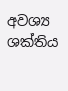අවශ්‍ය ශක්තිය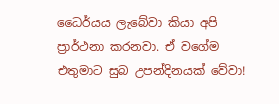ධෛර්යය ලැබේවා කියා අපි ප්‍රාර්ථනා කරනවා. ඒ වගේම එතුමාට සුබ උපන්දිනයක් වේවා!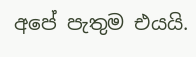අපේ පැතුම එයයි.